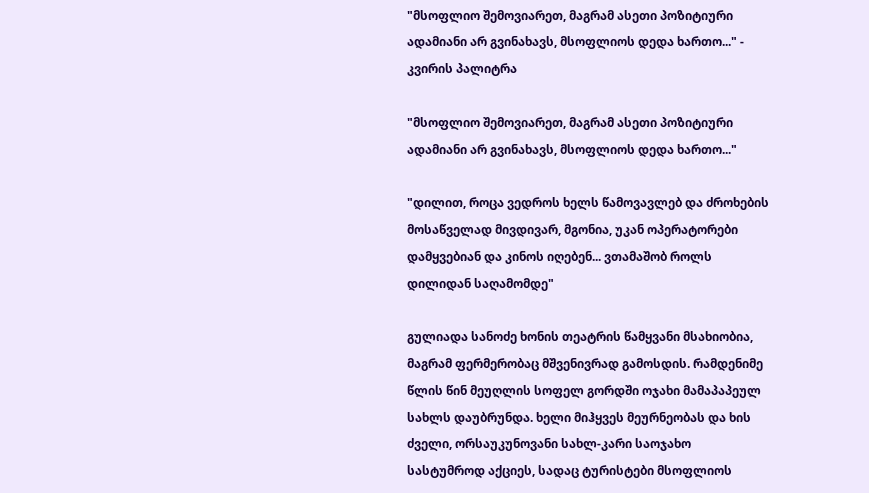"მსოფლიო შემოვიარეთ, მაგრამ ასეთი პოზიტიური ადამიანი არ გვინახავს, მსოფლიოს დედა ხართო..." - კვირის პალიტრა

"მსოფლიო შემოვიარეთ, მაგრამ ასეთი პოზიტიური ადამიანი არ გვინახავს, მსოფლიოს დედა ხართო..."

"დილით, როცა ვედროს ხელს წამოვავლებ და ძროხების მოსაწველად მივდივარ, მგონია, უკან ოპერატორები დამყვებიან და კინოს იღებენ... ვთამაშობ როლს დილიდან საღამომდე"

გულიადა სანოძე ხონის თეატრის წამყვანი მსახიობია, მაგრამ ფერმერობაც მშვენივრად გამოსდის. რამდენიმე წლის წინ მეუღლის სოფელ გორდში ოჯახი მამაპაპეულ სახლს დაუბრუნდა. ხელი მიჰყვეს მეურნეობას და ხის ძველი, ორსაუკუნოვანი სახლ-კარი საოჯახო სასტუმროდ აქციეს, სადაც ტურისტები მსოფლიოს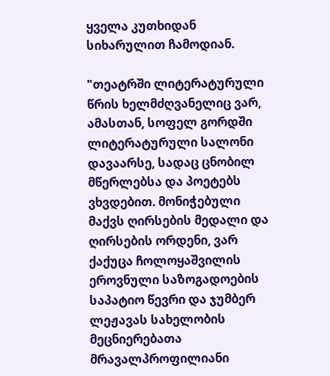ყველა კუთხიდან სიხარულით ჩამოდიან.

"თეატრში ლიტერატურული წრის ხელმძღვანელიც ვარ, ამასთან, სოფელ გორდში ლიტერატურული სალონი დავაარსე, სადაც ცნობილ მწერლებსა და პოეტებს ვხვდებით. მონიჭებული მაქვს ღირსების მედალი და ღირსების ორდენი, ვარ ქაქუცა ჩოლოყაშვილის ეროვნული საზოგადოების საპატიო წევრი და ჯუმბერ ლეჟავას სახელობის მეცნიერებათა მრავალპროფილიანი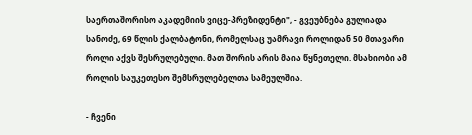საერთაშორისო აკადემიის ვიცე-პრეზიდენტი", - გვეუბნება გულიადა სანოძე, 69 წლის ქალბატონი, რომელსაც უამრავი როლიდან 50 მთავარი როლი აქვს შესრულებული. მათ შორის არის მაია წყნეთელი. მსახიობი ამ როლის საუკეთესო შემსრულებელთა სამეულშია.

- ჩვენი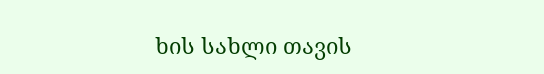ხის სახლი თავის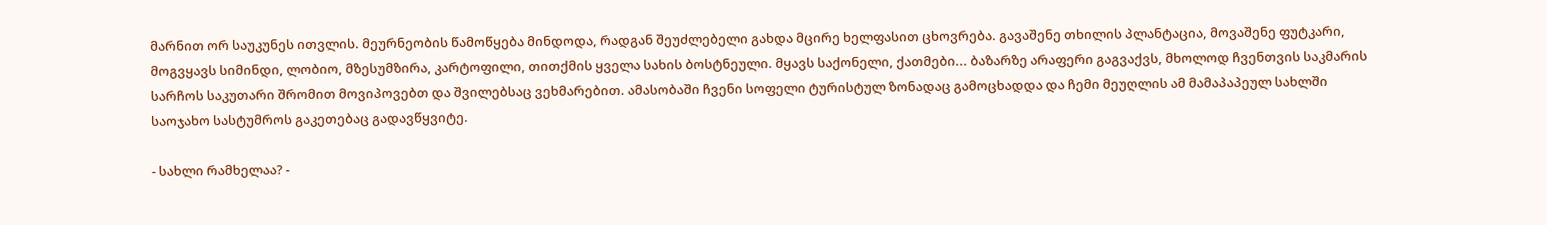მარნით ორ საუკუნეს ითვლის. მეურნეობის წამოწყება მინდოდა, რადგან შეუძლებელი გახდა მცირე ხელფასით ცხოვრება. გავაშენე თხილის პლანტაცია, მოვაშენე ფუტკარი, მოგვყავს სიმინდი, ლობიო, მზესუმზირა, კარტოფილი, თითქმის ყველა სახის ბოსტნეული. მყავს საქონელი, ქათმები... ბაზარზე არაფერი გაგვაქვს, მხოლოდ ჩვენთვის საკმარის სარჩოს საკუთარი შრომით მოვიპოვებთ და შვილებსაც ვეხმარებით. ამასობაში ჩვენი სოფელი ტურისტულ ზონადაც გამოცხადდა და ჩემი მეუღლის ამ მამაპაპეულ სახლში საოჯახო სასტუმროს გაკეთებაც გადავწყვიტე.

- სახლი რამხელაა? -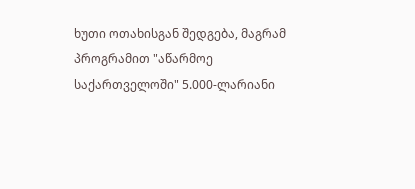ხუთი ოთახისგან შედგება, მაგრამ პროგრამით "აწარმოე საქართველოში" 5.000-ლარიანი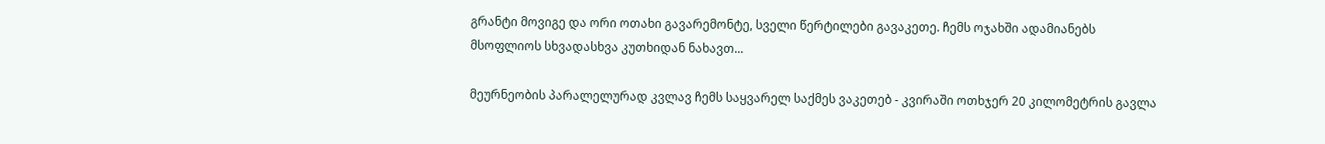გრანტი მოვიგე და ორი ოთახი გავარემონტე, სველი წერტილები გავაკეთე. ჩემს ოჯახში ადამიანებს მსოფლიოს სხვადასხვა კუთხიდან ნახავთ...

მეურნეობის პარალელურად კვლავ ჩემს საყვარელ საქმეს ვაკეთებ - კვირაში ოთხჯერ 20 კილომეტრის გავლა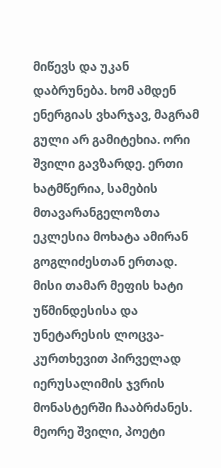მიწევს და უკან დაბრუნება. ხომ ამდენ ენერგიას ვხარჯავ, მაგრამ გული არ გამიტეხია. ორი შვილი გავზარდე. ერთი ხატმწერია, სამების მთავარანგელოზთა ეკლესია მოხატა ამირან გოგლიძესთან ერთად. მისი თამარ მეფის ხატი უწმინდესისა და უნეტარესის ლოცვა-კურთხევით პირველად იერუსალიმის ჯვრის მონასტერში ჩააბრძანეს. მეორე შვილი, პოეტი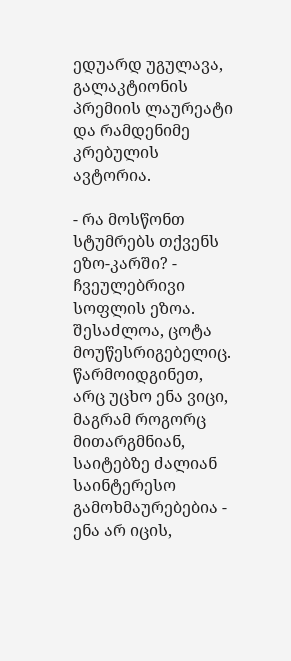ედუარდ უგულავა, გალაკტიონის პრემიის ლაურეატი და რამდენიმე კრებულის ავტორია.

- რა მოსწონთ სტუმრებს თქვენს ეზო-კარში? - ჩვეულებრივი სოფლის ეზოა. შესაძლოა, ცოტა მოუწესრიგებელიც. წარმოიდგინეთ, არც უცხო ენა ვიცი, მაგრამ როგორც მითარგმნიან, საიტებზე ძალიან საინტერესო გამოხმაურებებია - ენა არ იცის,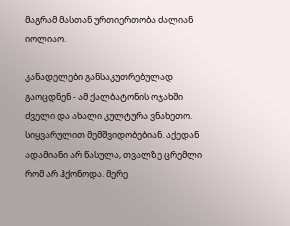მაგრამ მასთან ურთიერთობა ძალიან იოლიაო.

კანადელები განსაკუთრებულად გაოცდნენ - ამ ქალბატონის ოჯახში ძველი და ახალი კულტურა ვნახეთო. სიყვარულით მემშვიდობებიან. აქედან ადამიანი არ წასულა, თვალზე ცრემლი რომ არ ჰქონოდა. მერე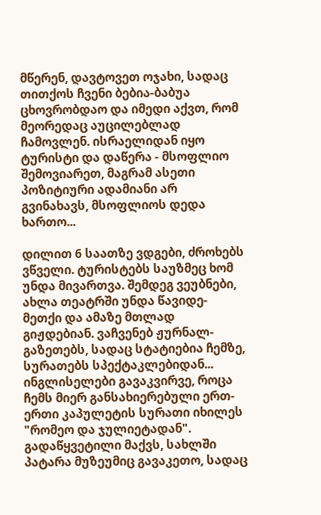მწერენ, დავტოვეთ ოჯახი, სადაც თითქოს ჩვენი ბებია-ბაბუა ცხოვრობდაო და იმედი აქვთ, რომ მეორედაც აუცილებლად ჩამოვლენ. ისრაელიდან იყო ტურისტი და დაწერა - მსოფლიო შემოვიარეთ, მაგრამ ასეთი პოზიტიური ადამიანი არ გვინახავს, მსოფლიოს დედა ხართო...

დილით 6 საათზე ვდგები, ძროხებს ვწველი. ტურისტებს საუზმეც ხომ უნდა მივართვა. შემდეგ ვეუბნები, ახლა თეატრში უნდა წავიდე-მეთქი და ამაზე მთლად გიჟდებიან. ვაჩვენებ ჟურნალ-გაზეთებს, სადაც სტატიებია ჩემზე, სურათებს სპექტაკლებიდან... ინგლისელები გავაკვირვე, როცა ჩემს მიერ განსახიერებული ერთ-ერთი კაპულეტის სურათი იხილეს "რომეო და ჯულიეტადან". გადაწყვეტილი მაქვს, სახლში პატარა მუზეუმიც გავაკეთო, სადაც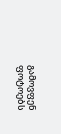გამოვფენ ფოტოებს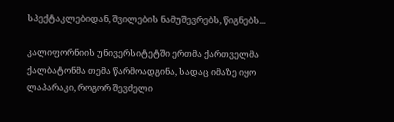სპექტაკლებიდან, შვილების ნამუშევრებს, წიგნებს...

კალიფორნიის უნივერსიტეტში ერთმა ქართველმა ქალბატონმა თემა წარმოადგინა, სადაც იმაზე იყო ლაპარაკი, როგორ შევძელი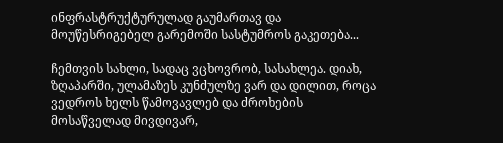ინფრასტრუქტურულად გაუმართავ და მოუწესრიგებელ გარემოში სასტუმროს გაკეთება...

ჩემთვის სახლი, სადაც ვცხოვრობ, სასახლეა. დიახ, ზღაპარში, ულამაზეს კუნძულზე ვარ და დილით, როცა ვედროს ხელს წამოვავლებ და ძროხების მოსაწველად მივდივარ,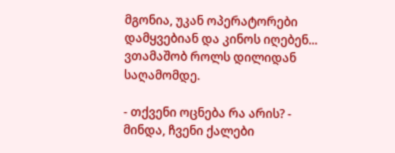მგონია, უკან ოპერატორები დამყვებიან და კინოს იღებენ... ვთამაშობ როლს დილიდან საღამომდე.

- თქვენი ოცნება რა არის? - მინდა, ჩვენი ქალები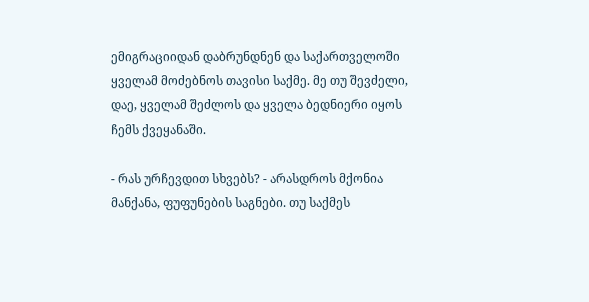ემიგრაციიდან დაბრუნდნენ და საქართველოში ყველამ მოძებნოს თავისი საქმე. მე თუ შევძელი, დაე, ყველამ შეძლოს და ყველა ბედნიერი იყოს ჩემს ქვეყანაში.

- რას ურჩევდით სხვებს? - არასდროს მქონია მანქანა, ფუფუნების საგნები. თუ საქმეს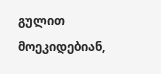გულით მოეკიდებიან,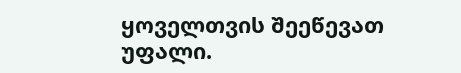ყოველთვის შეეწევათ უფალი.